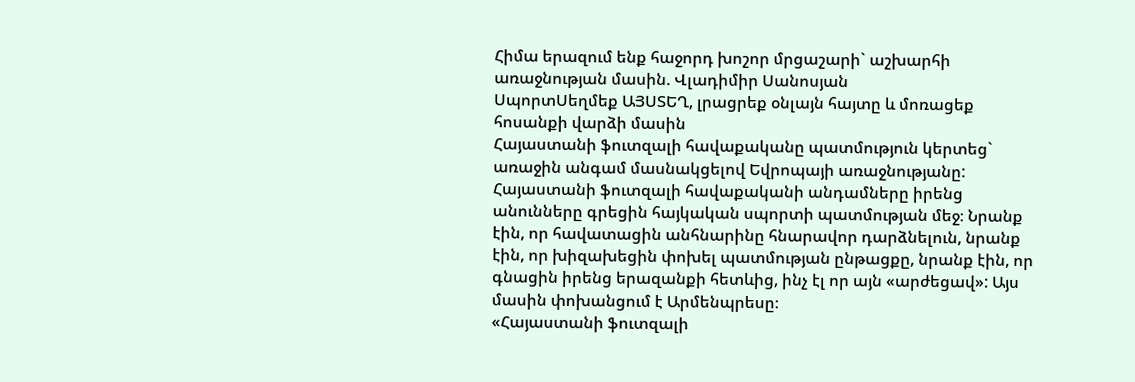Հիմա երազում ենք հաջորդ խոշոր մրցաշարի` աշխարհի առաջնության մասին. Վլադիմիր Սանոսյան
ՍպորտՍեղմեք ԱՅՍՏԵՂ, լրացրեք օնլայն հայտը և մոռացեք հոսանքի վարձի մասին
Հայաստանի ֆուտզալի հավաքականը պատմություն կերտեց` առաջին անգամ մասնակցելով Եվրոպայի առաջնությանը: Հայաստանի ֆուտզալի հավաքականի անդամները իրենց անունները գրեցին հայկական սպորտի պատմության մեջ։ Նրանք էին, որ հավատացին անհնարինը հնարավոր դարձնելուն, նրանք էին, որ խիզախեցին փոխել պատմության ընթացքը, նրանք էին, որ գնացին իրենց երազանքի հետևից, ինչ էլ որ այն «արժեցավ»: Այս մասին փոխանցում է Արմենպրեսը։
«Հայաստանի ֆուտզալի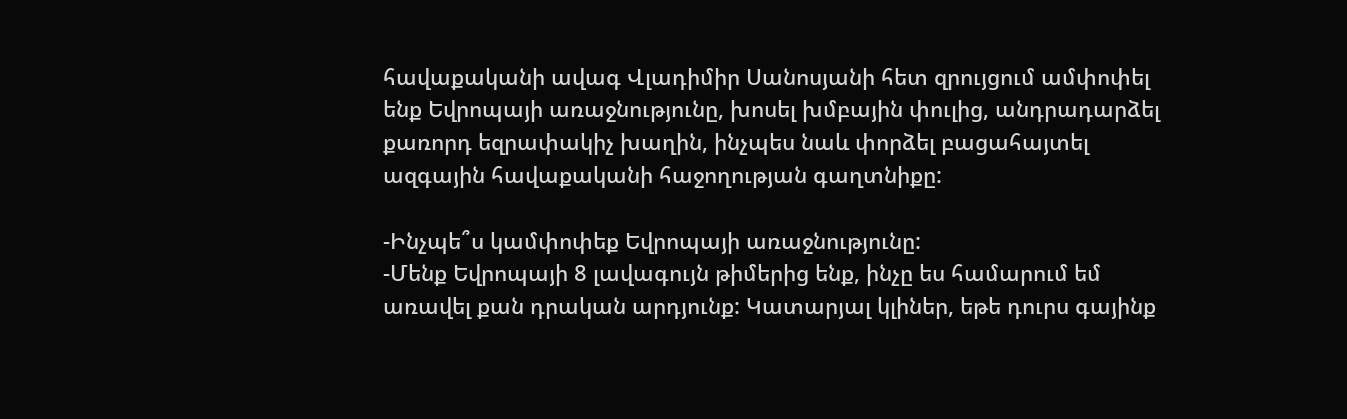հավաքականի ավագ Վլադիմիր Սանոսյանի հետ զրույցում ամփոփել ենք Եվրոպայի առաջնությունը, խոսել խմբային փուլից, անդրադարձել քառորդ եզրափակիչ խաղին, ինչպես նաև փորձել բացահայտել ազգային հավաքականի հաջողության գաղտնիքը:

-Ինչպե՞ս կամփոփեք Եվրոպայի առաջնությունը:
-Մենք Եվրոպայի 8 լավագույն թիմերից ենք, ինչը ես համարում եմ առավել քան դրական արդյունք: Կատարյալ կլիներ, եթե դուրս գայինք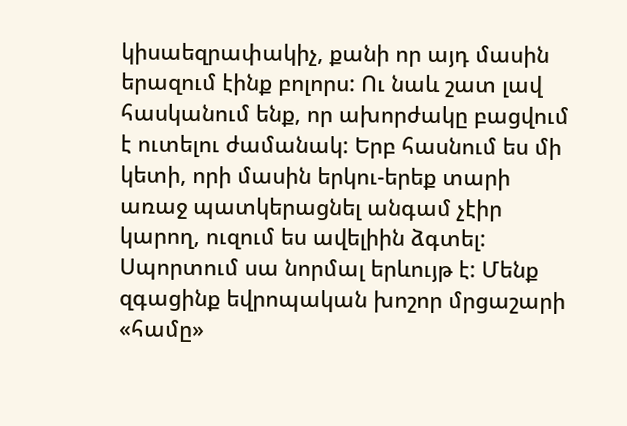կիսաեզրափակիչ, քանի որ այդ մասին երազում էինք բոլորս: Ու նաև շատ լավ հասկանում ենք, որ ախորժակը բացվում է ուտելու ժամանակ: Երբ հասնում ես մի կետի, որի մասին երկու-երեք տարի առաջ պատկերացնել անգամ չէիր կարող, ուզում ես ավելիին ձգտել: Սպորտում սա նորմալ երևույթ է: Մենք զգացինք եվրոպական խոշոր մրցաշարի «համը»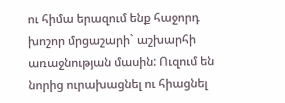ու հիմա երազում ենք հաջորդ խոշոր մրցաշարի` աշխարհի առաջնության մասին: Ուզում են նորից ուրախացնել ու հիացնել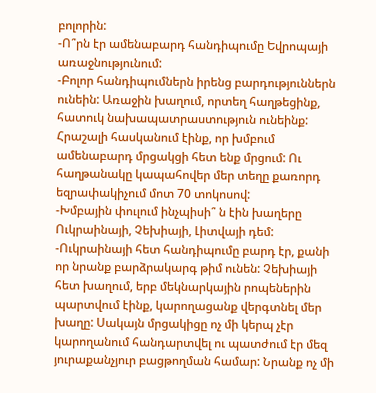բոլորին:
-Ո՞րն էր ամենաբարդ հանդիպումը Եվրոպայի առաջնությունում:
-Բոլոր հանդիպումներն իրենց բարդություններն ունեին: Առաջին խաղում, որտեղ հաղթեցինք, հատուկ նախապատրաստություն ունեինք: Հրաշալի հասկանում էինք, որ խմբում ամենաբարդ մրցակցի հետ ենք մրցում: Ու հաղթանակը կապահովեր մեր տեղը քառորդ եզրափակիչում մոտ 70 տոկոսով:
-Խմբային փուլում ինչպիսի՞ ն էին խաղերը Ուկրաինայի, Չեխիայի, Լիտվայի դեմ:
-Ուկրաինայի հետ հանդիպումը բարդ էր, քանի որ նրանք բարձրակարգ թիմ ունեն: Չեխիայի հետ խաղում, երբ մեկնարկային րոպեներին պարտվում էինք, կարողացանք վերգտնել մեր խաղը: Սակայն մրցակիցը ոչ մի կերպ չէր կարողանում հանդարտվել ու պատժում էր մեզ յուրաքանչյուր բացթողման համար: Նրանք ոչ մի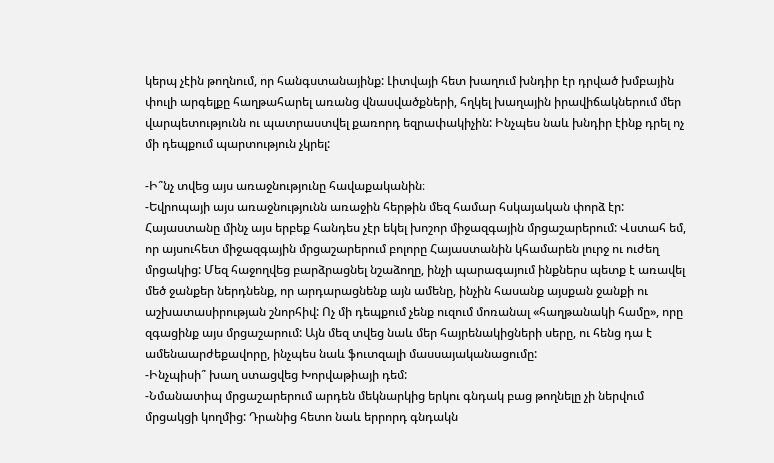կերպ չէին թողնում, որ հանգստանայինք: Լիտվայի հետ խաղում խնդիր էր դրված խմբային փուլի արգելքը հաղթահարել առանց վնասվածքների, հղկել խաղային իրավիճակներում մեր վարպետությունն ու պատրաստվել քառորդ եզրափակիչին: Ինչպես նաև խնդիր էինք դրել ոչ մի դեպքում պարտություն չկրել:

-Ի՞նչ տվեց այս առաջնությունը հավաքականին։
-Եվրոպայի այս առաջնությունն առաջին հերթին մեզ համար հսկայական փորձ էր: Հայաստանը մինչ այս երբեք հանդես չէր եկել խոշոր միջազգային մրցաշարերում: Վստահ եմ, որ այսուհետ միջազգային մրցաշարերում բոլորը Հայաստանին կհամարեն լուրջ ու ուժեղ մրցակից: Մեզ հաջողվեց բարձրացնել նշաձողը, ինչի պարագայում ինքներս պետք է առավել մեծ ջանքեր ներդնենք, որ արդարացնենք այն ամենը, ինչին հասանք այսքան ջանքի ու աշխատասիրության շնորհիվ: Ոչ մի դեպքում չենք ուզում մոռանալ «հաղթանակի համը», որը զգացինք այս մրցաշարում: Այն մեզ տվեց նաև մեր հայրենակիցների սերը, ու հենց դա է ամենաարժեքավորը, ինչպես նաև ֆուտզալի մասսայականացումը:
-Ինչպիսի՞ խաղ ստացվեց Խորվաթիայի դեմ:
-Նմանատիպ մրցաշարերում արդեն մեկնարկից երկու գնդակ բաց թողնելը չի ներվում մրցակցի կողմից: Դրանից հետո նաև երրորդ գնդակն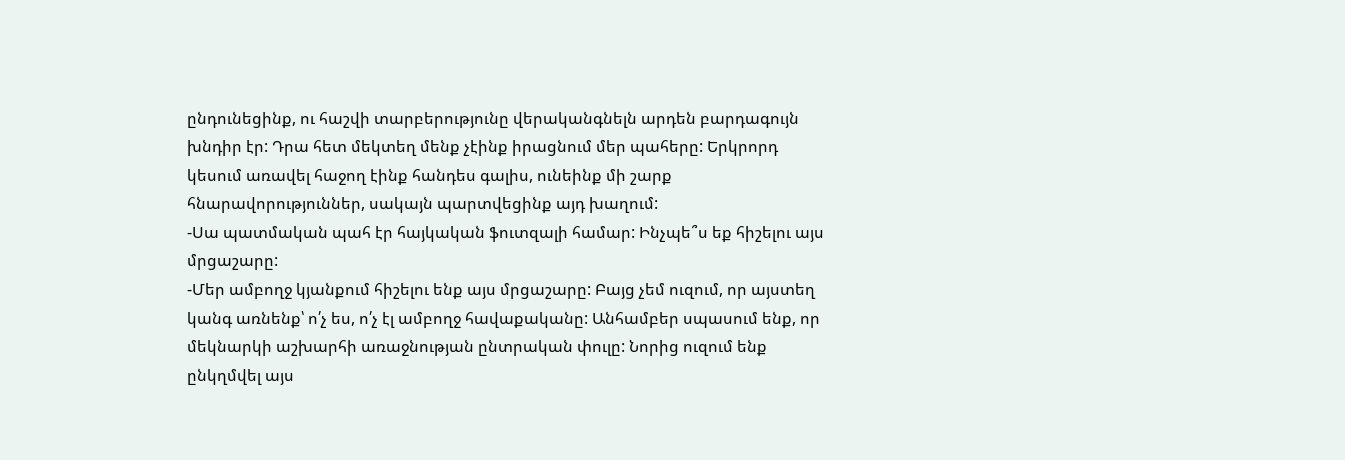ընդունեցինք, ու հաշվի տարբերությունը վերականգնելն արդեն բարդագույն խնդիր էր: Դրա հետ մեկտեղ մենք չէինք իրացնում մեր պահերը: Երկրորդ կեսում առավել հաջող էինք հանդես գալիս, ունեինք մի շարք հնարավորություններ, սակայն պարտվեցինք այդ խաղում:
-Սա պատմական պահ էր հայկական ֆուտզալի համար: Ինչպե՞ս եք հիշելու այս մրցաշարը:
-Մեր ամբողջ կյանքում հիշելու ենք այս մրցաշարը: Բայց չեմ ուզում, որ այստեղ կանգ առնենք՝ ո՛չ ես, ո՛չ էլ ամբողջ հավաքականը: Անհամբեր սպասում ենք, որ մեկնարկի աշխարհի առաջնության ընտրական փուլը: Նորից ուզում ենք ընկղմվել այս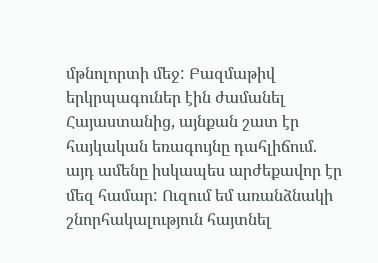մթնոլորտի մեջ: Բազմաթիվ երկրպագուներ էին ժամանել Հայաստանից, այնքան շատ էր հայկական եռագույնը դահլիճում. այդ ամենը իսկապես արժեքավոր էր մեզ համար: Ուզում եմ առանձնակի շնորհակալություն հայտնել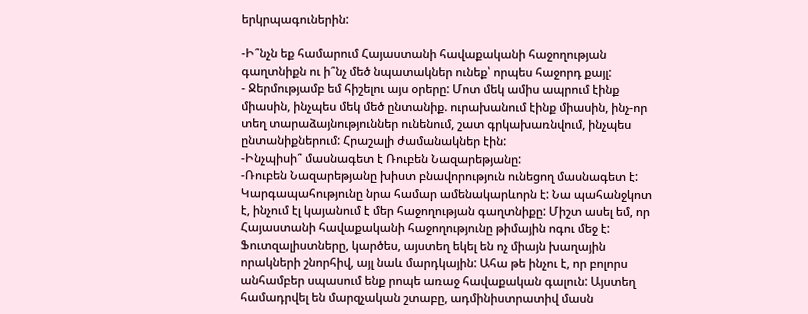երկրպագուներին:

-Ի՞նչն եք համարում Հայաստանի հավաքականի հաջողության գաղտնիքն ու ի՞նչ մեծ նպատակներ ունեք՝ որպես հաջորդ քայլ:
- Ջերմությամբ եմ հիշելու այս օրերը: Մոտ մեկ ամիս ապրում էինք միասին, ինչպես մեկ մեծ ընտանիք. ուրախանում էինք միասին, ինչ-որ տեղ տարաձայնություններ ունենում, շատ գրկախառնվում, ինչպես ընտանիքներում: Հրաշալի ժամանակներ էին:
-Ինչպիսի՞ մասնագետ է Ռուբեն Նազարեթյանը:
-Ռուբեն Նազարեթյանը խիստ բնավորություն ունեցող մասնագետ է: Կարգապահությունը նրա համար ամենակարևորն է: Նա պահանջկոտ է, ինչում էլ կայանում է մեր հաջողության գաղտնիքը: Միշտ ասել եմ, որ Հայաստանի հավաքականի հաջողությունը թիմային ոգու մեջ է: Ֆուտզալիստները, կարծես, այստեղ եկել են ոչ միայն խաղային որակների շնորհիվ, այլ նաև մարդկային: Ահա թե ինչու է, որ բոլորս անհամբեր սպասում ենք րոպե առաջ հավաքական գալուն: Այստեղ համադրվել են մարզչական շտաբը, ադմինիստրատիվ մասն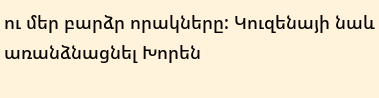ու մեր բարձր որակները: Կուզենայի նաև առանձնացնել Խորեն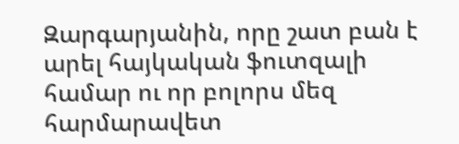Զարգարյանին, որը շատ բան է արել հայկական ֆուտզալի համար ու որ բոլորս մեզ հարմարավետ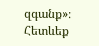զգանք»։
Հետևեք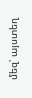մեզ՝ այստեղ